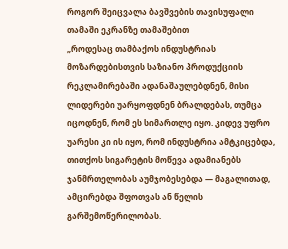როგორ შეიცვალა ბავშვების თავისუფალი თამაში ეკრანზე თამაშებით
„როდესაც თამბაქოს ინდუსტრიას მოზარდებისთვის საზიანო პროდუქციის რეკლამირებაში ადანაშაულებდნენ, მისი ლიდერები უარყოფდნენ ბრალდებას, თუმცა იცოდნენ, რომ ეს სიმართლე იყო. კიდევ უფრო უარესი კი ის იყო, რომ ინდუსტრია ამტკიცებდა, თითქოს სიგარეტის მოწევა ადამიანებს ჯანმრთელობას აუმჯობესებდა — მაგალითად, ამცირებდა შფოთვას ან წელის გარშემოწერილობას.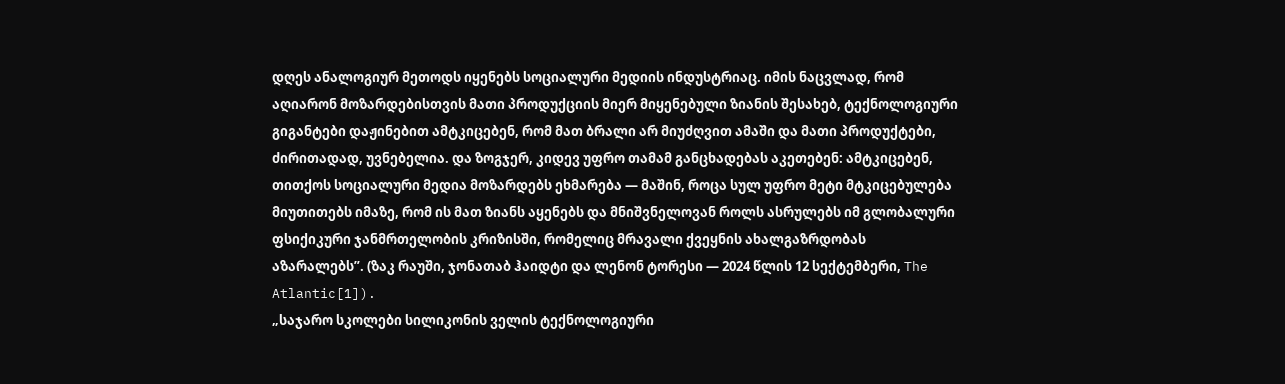დღეს ანალოგიურ მეთოდს იყენებს სოციალური მედიის ინდუსტრიაც. იმის ნაცვლად, რომ აღიარონ მოზარდებისთვის მათი პროდუქციის მიერ მიყენებული ზიანის შესახებ, ტექნოლოგიური გიგანტები დაჟინებით ამტკიცებენ, რომ მათ ბრალი არ მიუძღვით ამაში და მათი პროდუქტები, ძირითადად, უვნებელია. და ზოგჯერ, კიდევ უფრო თამამ განცხადებას აკეთებენ: ამტკიცებენ, თითქოს სოციალური მედია მოზარდებს ეხმარება — მაშინ, როცა სულ უფრო მეტი მტკიცებულება მიუთითებს იმაზე, რომ ის მათ ზიანს აყენებს და მნიშვნელოვან როლს ასრულებს იმ გლობალური ფსიქიკური ჯანმრთელობის კრიზისში, რომელიც მრავალი ქვეყნის ახალგაზრდობას აზარალებს”. (ზაკ რაუში, ჯონათაბ ჰაიდტი და ლენონ ტორესი — 2024 წლის 12 სექტემბერი, The Atlantic[1]).
„საჯარო სკოლები სილიკონის ველის ტექნოლოგიური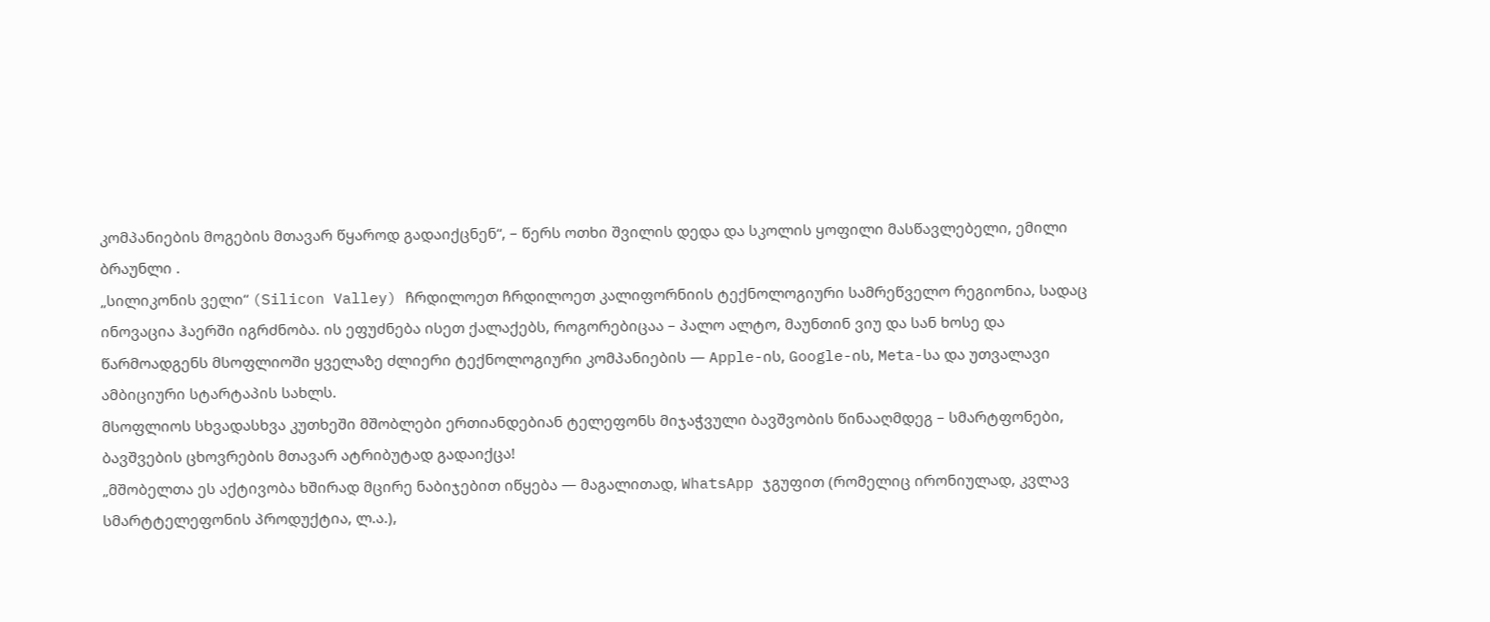კომპანიების მოგების მთავარ წყაროდ გადაიქცნენ“, – წერს ოთხი შვილის დედა და სკოლის ყოფილი მასწავლებელი, ემილი ბრაუნლი .
„სილიკონის ველი“ (Silicon Valley) ჩრდილოეთ ჩრდილოეთ კალიფორნიის ტექნოლოგიური სამრეწველო რეგიონია, სადაც ინოვაცია ჰაერში იგრძნობა. ის ეფუძნება ისეთ ქალაქებს, როგორებიცაა – პალო ალტო, მაუნთინ ვიუ და სან ხოსე და წარმოადგენს მსოფლიოში ყველაზე ძლიერი ტექნოლოგიური კომპანიების — Apple-ის, Google-ის, Meta-სა და უთვალავი ამბიციური სტარტაპის სახლს.
მსოფლიოს სხვადასხვა კუთხეში მშობლები ერთიანდებიან ტელეფონს მიჯაჭვული ბავშვობის წინააღმდეგ – სმარტფონები, ბავშვების ცხოვრების მთავარ ატრიბუტად გადაიქცა!
„მშობელთა ეს აქტივობა ხშირად მცირე ნაბიჯებით იწყება — მაგალითად, WhatsApp ჯგუფით (რომელიც ირონიულად, კვლავ სმარტტელეფონის პროდუქტია, ლ.ა.),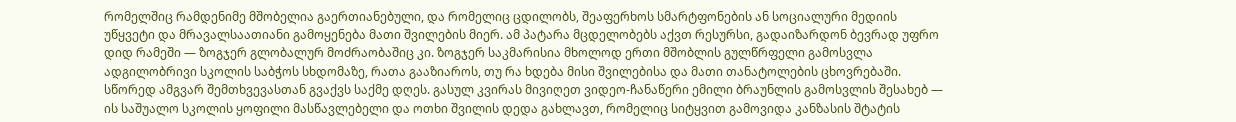რომელშიც რამდენიმე მშობელია გაერთიანებული, და რომელიც ცდილობს, შეაფერხოს სმარტფონების ან სოციალური მედიის უწყვეტი და მრავალსაათიანი გამოყენება მათი შვილების მიერ. ამ პატარა მცდელობებს აქვთ რესურსი, გადაიზარდონ ბევრად უფრო დიდ რამეში — ზოგჯერ გლობალურ მოძრაობაშიც კი. ზოგჯერ საკმარისია მხოლოდ ერთი მშობლის გულწრფელი გამოსვლა ადგილობრივი სკოლის საბჭოს სხდომაზე, რათა გააზიაროს, თუ რა ხდება მისი შვილებისა და მათი თანატოლების ცხოვრებაში.
სწორედ ამგვარ შემთხვევასთან გვაქვს საქმე დღეს. გასულ კვირას მივიღეთ ვიდეო-ჩანაწერი ემილი ბრაუნლის გამოსვლის შესახებ — ის საშუალო სკოლის ყოფილი მასწავლებელი და ოთხი შვილის დედა გახლავთ, რომელიც სიტყვით გამოვიდა კანზასის შტატის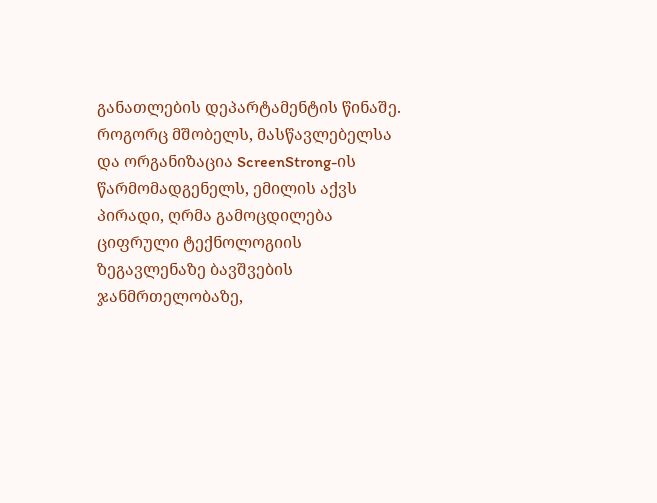განათლების დეპარტამენტის წინაშე.
როგორც მშობელს, მასწავლებელსა და ორგანიზაცია ScreenStrong-ის წარმომადგენელს, ემილის აქვს პირადი, ღრმა გამოცდილება ციფრული ტექნოლოგიის ზეგავლენაზე ბავშვების ჯანმრთელობაზე,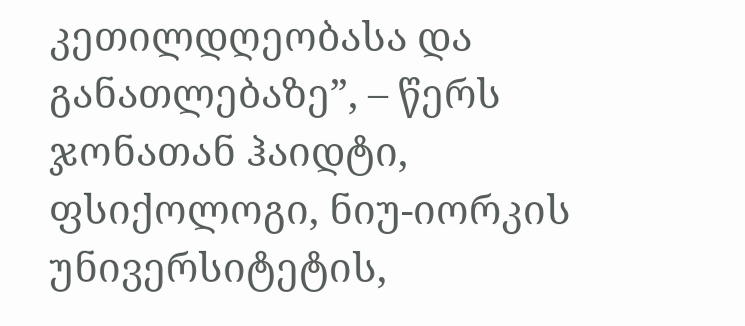კეთილდღეობასა და განათლებაზე”, – წერს ჯონათან ჰაიდტი, ფსიქოლოგი, ნიუ-იორკის უნივერსიტეტის,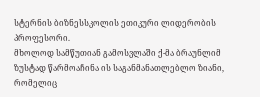სტერნის ბიზნესსკოლის ეთიკური ლიდერობის პროფესორი.
მხოლოდ სამწუთიან გამოსვლაში ქ-მა ბრაუნლიმ ზუსტად წარმოაჩინა ის საგანმანათლებლო ზიანი, რომელიც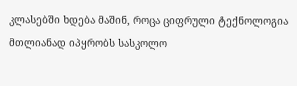კლასებში ხდება მაშინ, როცა ციფრული ტექნოლოგია მთლიანად იპყრობს სასკოლო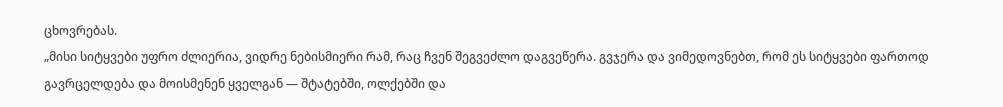ცხოვრებას.
„მისი სიტყვები უფრო ძლიერია, ვიდრე ნებისმიერი რამ, რაც ჩვენ შეგვეძლო დაგვეწერა. გვჯერა და ვიმედოვნებთ, რომ ეს სიტყვები ფართოდ გავრცელდება და მოისმენენ ყველგან — შტატებში, ოლქებში და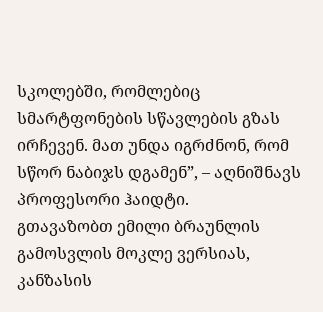სკოლებში, რომლებიც სმარტფონების სწავლების გზას ირჩევენ. მათ უნდა იგრძნონ, რომ სწორ ნაბიჯს დგამენ”, – აღნიშნავს პროფესორი ჰაიდტი.
გთავაზობთ ემილი ბრაუნლის გამოსვლის მოკლე ვერსიას, კანზასის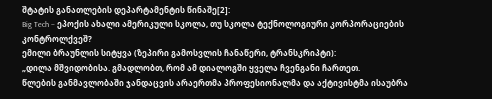შტატის განათლების დეპარტამენტის წინაშე[2]:
Big Tech – ეპოქის ახალი ამერიკული სკოლა, თუ სკოლა ტექნოლოგიური კორპორაციების კონტროლქვეშ?
ემილი ბრაუნლის სიტყვა (ზეპირი გამოსვლის ჩანაწერი, ტრანსკრიპტი):
„დილა მშვიდობისა. გმადლობთ, რომ ამ დიალოგში ყველა ჩვენგანი ჩართეთ.
წლების განმავლობაში ჯანდაცვის არაერთმა პროფესიონალმა და აქტივისტმა ისაუბრა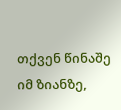თქვენ წინაშე იმ ზიანზე,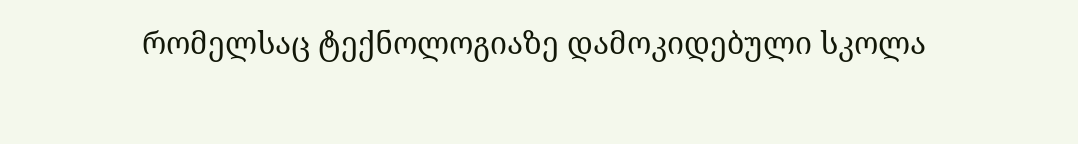რომელსაც ტექნოლოგიაზე დამოკიდებული სკოლა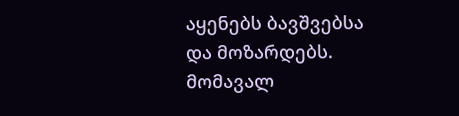აყენებს ბავშვებსა და მოზარდებს. მომავალ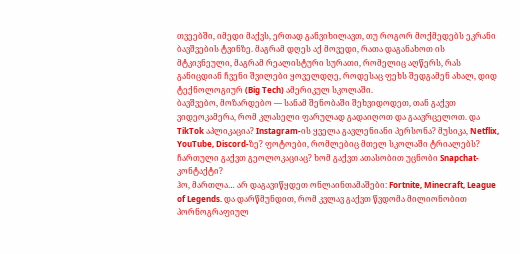თვეებში, იმედი მაქვს, ერთად განვიხილავთ, თუ როგორ მოქმედებს ეკრანი ბავშვების ტვინზე. მაგრამ დღეს აქ მოვედი, რათა დაგანახოთ ის მტკივნეული, მაგრამ რეალისტური სურათი, რომელიც აღწერს, რას განიცდიან ჩვენი შვილები ყოველდღე, როდესაც ფეხს შედგამენ ახალ, დიდ ტექნოლოგიურ (Big Tech) ამერიკულ სკოლაში.
ბავშვებო, მოზარდებო — სანამ შენობაში შეხვიდოდეთ, თან გაქვთ ვიდეოკამერა, რომ კლასელი ფარულად გადაიღოთ და გაავრცელოთ. და TikTok აპლიკაცია? Instagram-ის ყველა გავლენიანი პერსონა? მუსიკა, Netflix, YouTube, Discord-ზე? ფოტოები, რომლებიც მთელ სკოლაში ტრიალებს? ჩართული გაქვთ გეოლოკაციაც? ხომ გაქვთ ათასობით უცნობი Snapchat-კონტაქტი?
ჰო, მართლა… არ დაგავიწყდეთ ონლაინთამაშები: Fortnite, Minecraft, League of Legends. და დარწმუნდით, რომ კვლავ გაქვთ წვდომა მილიონობით პორნოგრაფიულ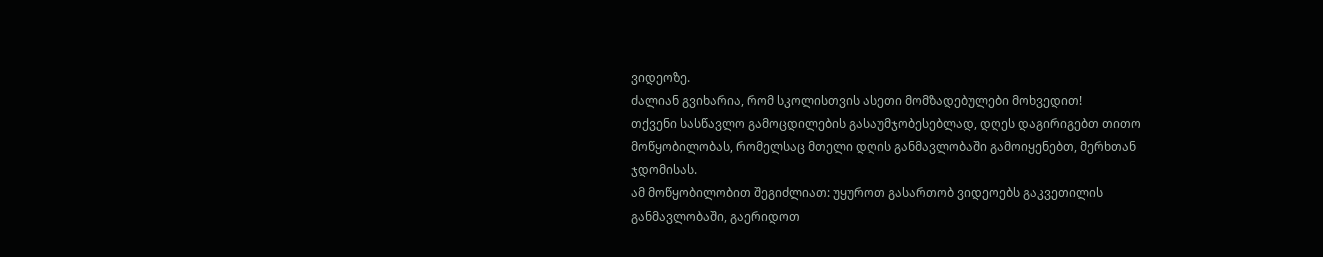ვიდეოზე.
ძალიან გვიხარია, რომ სკოლისთვის ასეთი მომზადებულები მოხვედით!
თქვენი სასწავლო გამოცდილების გასაუმჯობესებლად, დღეს დაგირიგებთ თითო მოწყობილობას, რომელსაც მთელი დღის განმავლობაში გამოიყენებთ, მერხთან ჯდომისას.
ამ მოწყობილობით შეგიძლიათ: უყუროთ გასართობ ვიდეოებს გაკვეთილის განმავლობაში, გაერიდოთ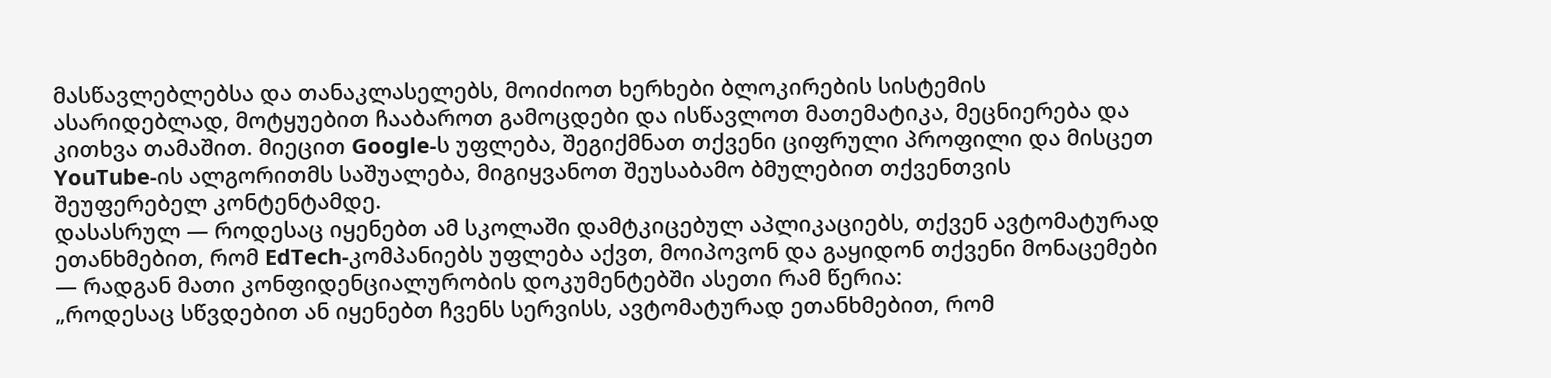მასწავლებლებსა და თანაკლასელებს, მოიძიოთ ხერხები ბლოკირების სისტემის ასარიდებლად, მოტყუებით ჩააბაროთ გამოცდები და ისწავლოთ მათემატიკა, მეცნიერება და კითხვა თამაშით. მიეცით Google-ს უფლება, შეგიქმნათ თქვენი ციფრული პროფილი და მისცეთ YouTube-ის ალგორითმს საშუალება, მიგიყვანოთ შეუსაბამო ბმულებით თქვენთვის შეუფერებელ კონტენტამდე.
დასასრულ — როდესაც იყენებთ ამ სკოლაში დამტკიცებულ აპლიკაციებს, თქვენ ავტომატურად ეთანხმებით, რომ EdTech-კომპანიებს უფლება აქვთ, მოიპოვონ და გაყიდონ თქვენი მონაცემები — რადგან მათი კონფიდენციალურობის დოკუმენტებში ასეთი რამ წერია:
„როდესაც სწვდებით ან იყენებთ ჩვენს სერვისს, ავტომატურად ეთანხმებით, რომ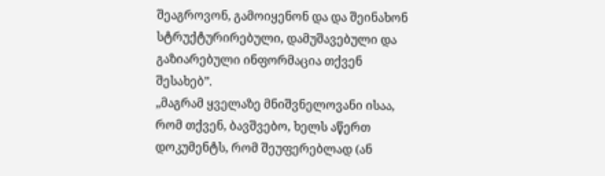შეაგროვონ, გამოიყენონ და და შეინახონ სტრუქტურირებული, დამუშავებული და გაზიარებული ინფორმაცია თქვენ შესახებ”.
„მაგრამ ყველაზე მნიშვნელოვანი ისაა, რომ თქვენ, ბავშვებო, ხელს აწერთ დოკუმენტს, რომ შეუფერებლად (ან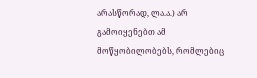არასწორად, ლა.ა.) არ გამოიყენებთ ამ მოწყობილობებს, რომლებიც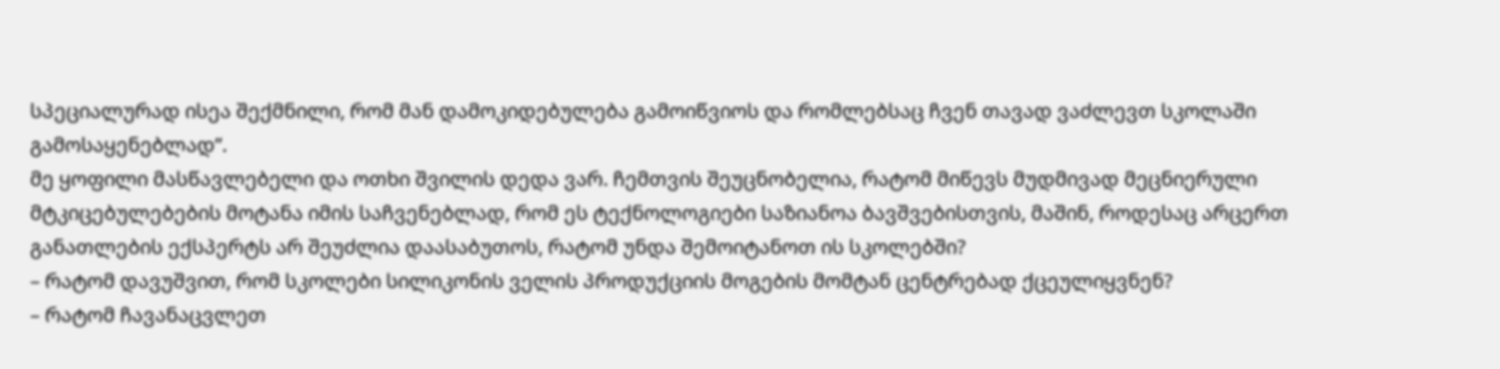სპეციალურად ისეა შექმნილი, რომ მან დამოკიდებულება გამოიწვიოს და რომლებსაც ჩვენ თავად ვაძლევთ სკოლაში გამოსაყენებლად”.
მე ყოფილი მასწავლებელი და ოთხი შვილის დედა ვარ. ჩემთვის შეუცნობელია, რატომ მიწევს მუდმივად მეცნიერული მტკიცებულებების მოტანა იმის საჩვენებლად, რომ ეს ტექნოლოგიები საზიანოა ბავშვებისთვის, მაშინ, როდესაც არცერთ განათლების ექსპერტს არ შეუძლია დაასაბუთოს, რატომ უნდა შემოიტანოთ ის სკოლებში?
– რატომ დავუშვით, რომ სკოლები სილიკონის ველის პროდუქციის მოგების მომტან ცენტრებად ქცეულიყვნენ?
– რატომ ჩავანაცვლეთ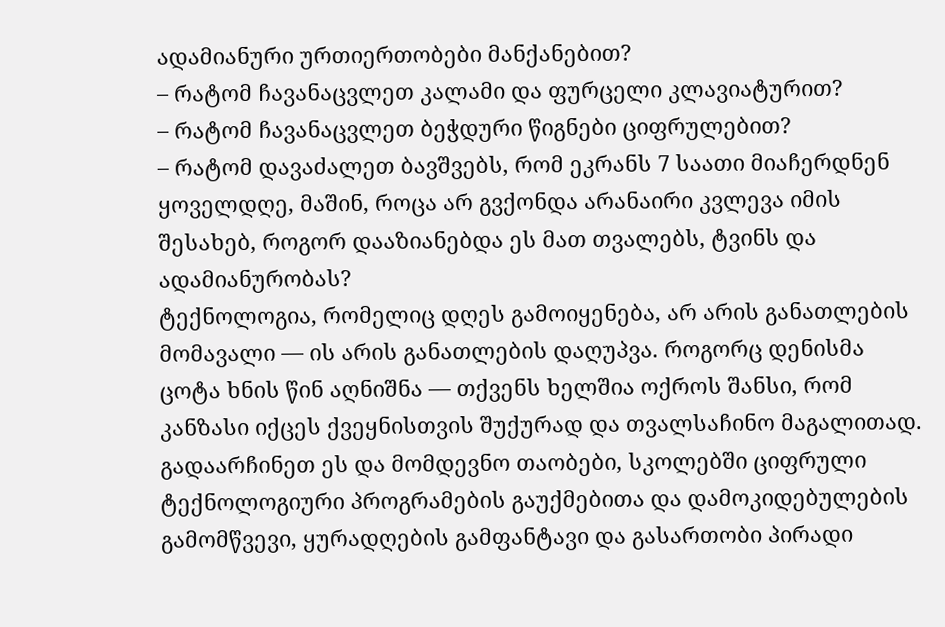ადამიანური ურთიერთობები მანქანებით?
– რატომ ჩავანაცვლეთ კალამი და ფურცელი კლავიატურით?
– რატომ ჩავანაცვლეთ ბეჭდური წიგნები ციფრულებით?
– რატომ დავაძალეთ ბავშვებს, რომ ეკრანს 7 საათი მიაჩერდნენ ყოველდღე, მაშინ, როცა არ გვქონდა არანაირი კვლევა იმის შესახებ, როგორ დააზიანებდა ეს მათ თვალებს, ტვინს და ადამიანურობას?
ტექნოლოგია, რომელიც დღეს გამოიყენება, არ არის განათლების მომავალი — ის არის განათლების დაღუპვა. როგორც დენისმა ცოტა ხნის წინ აღნიშნა — თქვენს ხელშია ოქროს შანსი, რომ კანზასი იქცეს ქვეყნისთვის შუქურად და თვალსაჩინო მაგალითად. გადაარჩინეთ ეს და მომდევნო თაობები, სკოლებში ციფრული ტექნოლოგიური პროგრამების გაუქმებითა და დამოკიდებულების გამომწვევი, ყურადღების გამფანტავი და გასართობი პირადი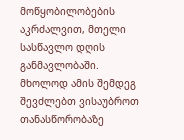მოწყობილობების აკრძალვით, მთელი სასწავლო დღის განმავლობაში.
მხოლოდ ამის შემდეგ შევძლებთ ვისაუბროთ თანასწორობაზე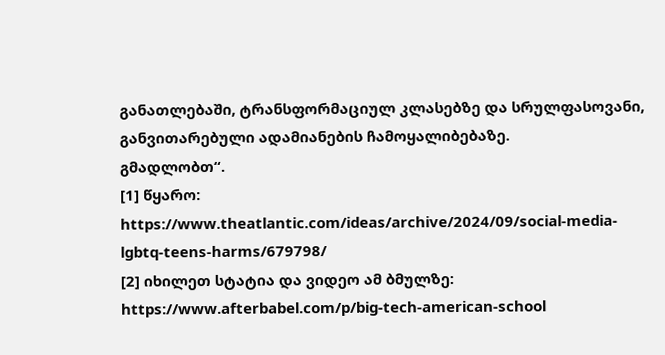განათლებაში, ტრანსფორმაციულ კლასებზე და სრულფასოვანი, განვითარებული ადამიანების ჩამოყალიბებაზე.
გმადლობთ“.
[1] წყარო: https://www.theatlantic.com/ideas/archive/2024/09/social-media-lgbtq-teens-harms/679798/
[2] იხილეთ სტატია და ვიდეო ამ ბმულზე: https://www.afterbabel.com/p/big-tech-american-school